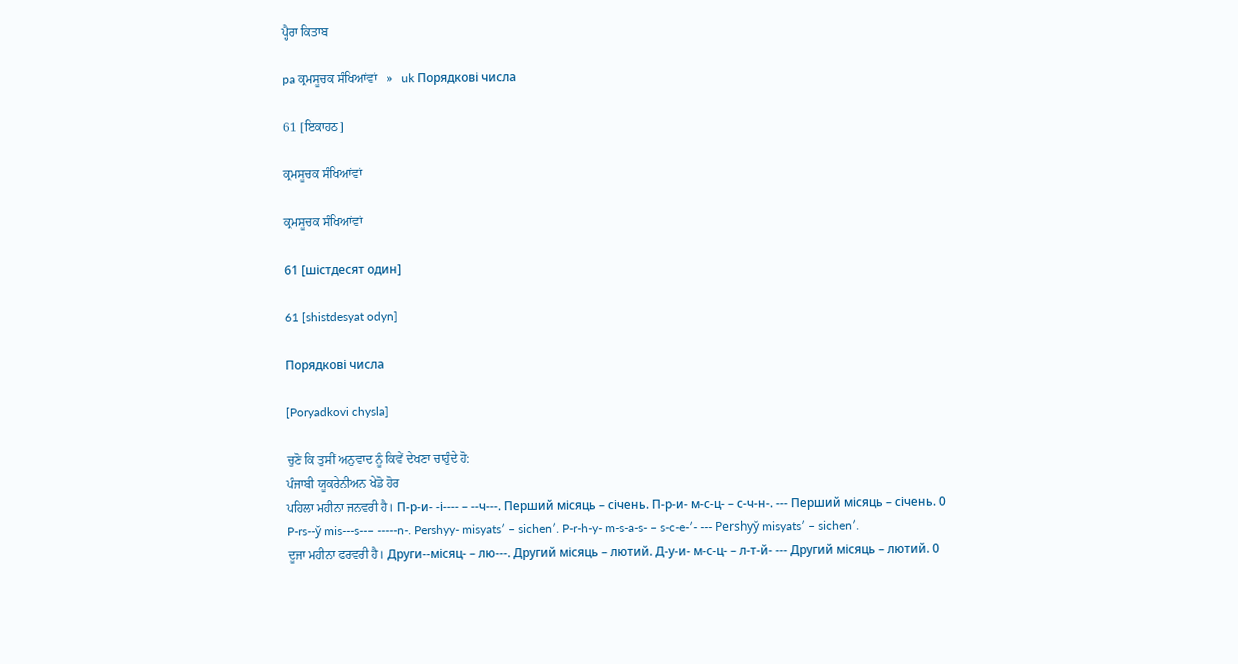ਪ੍ਹੈਰਾ ਕਿਤਾਬ

pa ਕ੍ਰਮਸੂਚਕ ਸੰਖਿਆਂਵਾਂ   »   uk Порядкові числа

61 [ਇਕਾਹਠ]

ਕ੍ਰਮਸੂਚਕ ਸੰਖਿਆਂਵਾਂ

ਕ੍ਰਮਸੂਚਕ ਸੰਖਿਆਂਵਾਂ

61 [шістдесят один]

61 [shistdesyat odyn]

Порядкові числа

[Poryadkovi chysla]

ਚੁਣੋ ਕਿ ਤੁਸੀਂ ਅਨੁਵਾਦ ਨੂੰ ਕਿਵੇਂ ਦੇਖਣਾ ਚਾਹੁੰਦੇ ਹੋ:
ਪੰਜਾਬੀ ਯੂਕਰੇਨੀਅਨ ਖੇਡੋ ਹੋਰ
ਪਹਿਲਾ ਮਹੀਨਾ ਜਨਵਰੀ ਹੈ। П-р-и- -і---- – --ч---. Перший місяць – січень. П-р-и- м-с-ц- – с-ч-н-. --- Перший місяць – січень. 0
P-rs--y̆ mis---s--– -----n-. Pershyy- misyatsʹ – sichenʹ. P-r-h-y- m-s-a-s- – s-c-e-ʹ- --- Pershyy̆ misyatsʹ – sichenʹ.
ਦੂਜਾ ਮਹੀਨਾ ਫਰਵਰੀ ਹੈ। Други--місяц- – лю---. Другий місяць – лютий. Д-у-и- м-с-ц- – л-т-й- --- Другий місяць – лютий. 0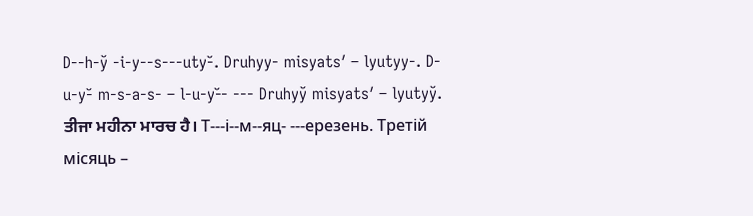D--h-y̆ -i-y--s---uty-̆. Druhyy- misyatsʹ – lyutyy-. D-u-y-̆ m-s-a-s- – l-u-y-̆- --- Druhyy̆ misyatsʹ – lyutyy̆.
ਤੀਜਾ ਮਹੀਨਾ ਮਾਰਚ ਹੈ। Т---і--м--яц- ---ерезень. Третій місяць –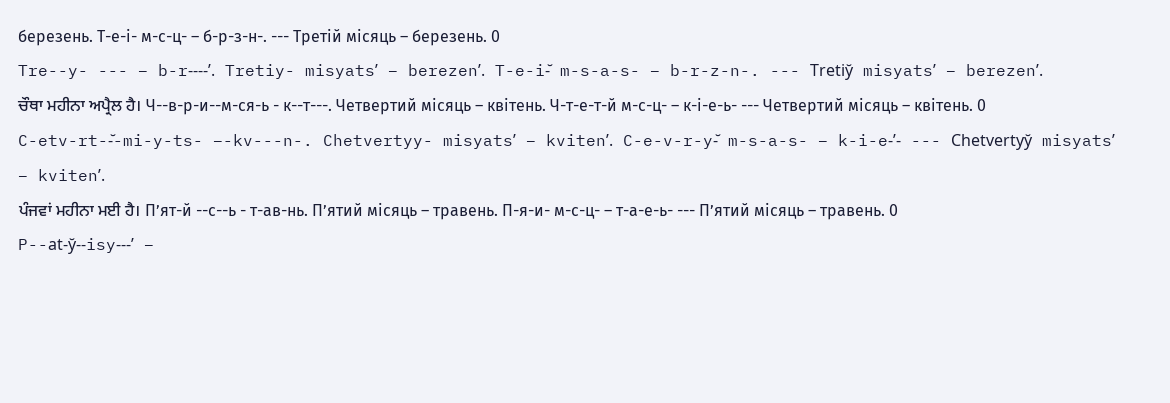березень. Т-е-і- м-с-ц- – б-р-з-н-. --- Третій місяць – березень. 0
Tre--y- --- – b-r----ʹ. Tretiy- misyatsʹ – berezenʹ. T-e-i-̆ m-s-a-s- – b-r-z-n-. --- Tretiy̆ misyatsʹ – berezenʹ.
ਚੌਥਾ ਮਹੀਨਾ ਅਪ੍ਰੈਲ ਹੈ। Ч--в-р-и--м-ся-ь - к--т---. Четвертий місяць – квітень. Ч-т-е-т-й м-с-ц- – к-і-е-ь- --- Четвертий місяць – квітень. 0
C-etv-rt--̆-mi-y-ts- –-kv---n-. Chetvertyy- misyatsʹ – kvitenʹ. C-e-v-r-y-̆ m-s-a-s- – k-i-e-ʹ- --- Chetvertyy̆ misyatsʹ – kvitenʹ.
ਪੰਜਵਾਂ ਮਹੀਨਾ ਮਈ ਹੈ। П’ят-й --с--ь - т-ав-нь. П’ятий місяць – травень. П-я-и- м-с-ц- – т-а-е-ь- --- П’ятий місяць – травень. 0
P--at-y̆--isy---ʹ –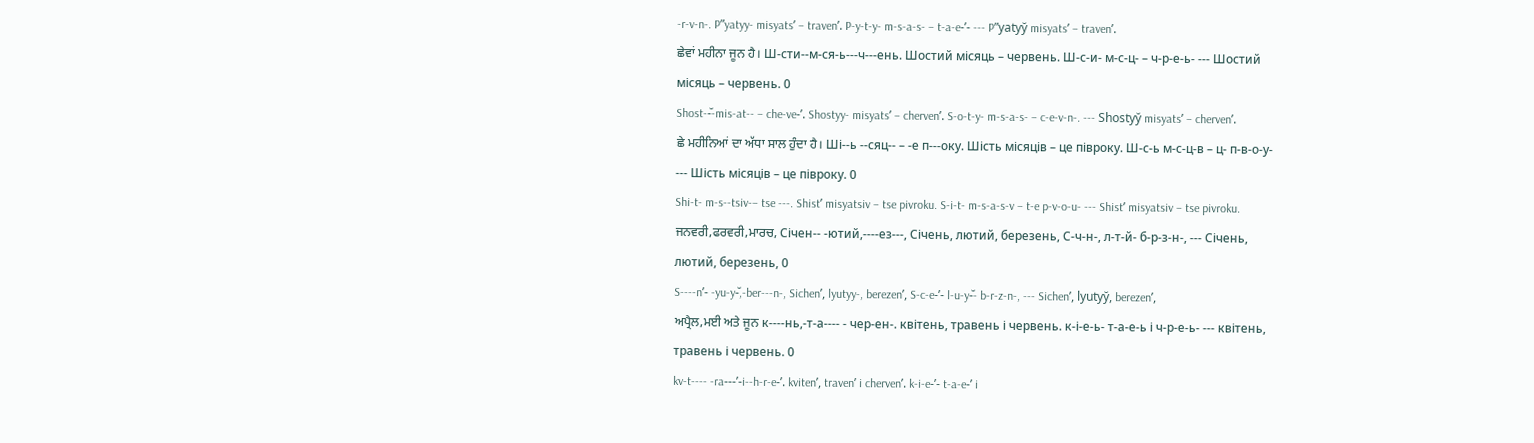-r-v-n-. Pʺyatyy- misyatsʹ – travenʹ. P-y-t-y- m-s-a-s- – t-a-e-ʹ- --- Pʺyatyy̆ misyatsʹ – travenʹ.
ਛੇਵਾਂ ਮਹੀਨਾ ਜੂਨ ਹੈ। Ш-сти--м-ся-ь---ч---ень. Шостий місяць – червень. Ш-с-и- м-с-ц- – ч-р-е-ь- --- Шостий місяць – червень. 0
Shost--̆-mis-at-- – che-ve-ʹ. Shostyy- misyatsʹ – chervenʹ. S-o-t-y- m-s-a-s- – c-e-v-n-. --- Shostyy̆ misyatsʹ – chervenʹ.
ਛੇ ਮਹੀਨਿਆਂ ਦਾ ਅੱਧਾ ਸਾਲ ਹੁੰਦਾ ਹੈ। Ші--ь --сяц-- – -е п---оку. Шість місяців – це півроку. Ш-с-ь м-с-ц-в – ц- п-в-о-у- --- Шість місяців – це півроку. 0
Shi-t- m-s--tsiv-– tse ---. Shistʹ misyatsiv – tse pivroku. S-i-t- m-s-a-s-v – t-e p-v-o-u- --- Shistʹ misyatsiv – tse pivroku.
ਜਨਵਰੀ,ਫਰਵਰੀ,ਮਾਰਚ, Січен-- -ютий,----ез---, Січень, лютий, березень, С-ч-н-, л-т-й- б-р-з-н-, --- Січень, лютий, березень, 0
S----nʹ- -yu-y-̆,-ber---n-, Sichenʹ, lyutyy-, berezenʹ, S-c-e-ʹ- l-u-y-̆- b-r-z-n-, --- Sichenʹ, lyutyy̆, berezenʹ,
ਅਪ੍ਰੈਲ,ਮਈ ਅਤੇ ਜੂਨ к----нь,-т-а---- - чер-ен-. квітень, травень і червень. к-і-е-ь- т-а-е-ь і ч-р-е-ь- --- квітень, травень і червень. 0
kv-t---- -ra---ʹ-i--h-r-e-ʹ. kvitenʹ, travenʹ i chervenʹ. k-i-e-ʹ- t-a-e-ʹ i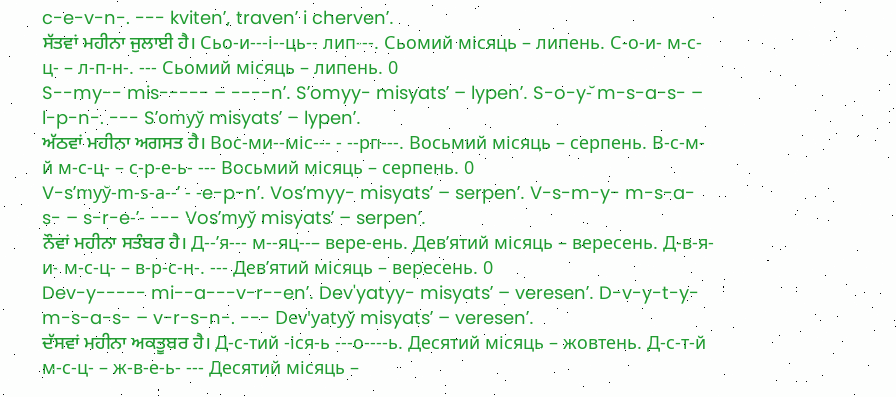c-e-v-n-. --- kvitenʹ, travenʹ i chervenʹ.
ਸੱਤਵਾਂ ਮਹੀਨਾ ਜੁਲਾਈ ਹੈ। Сьо-и---і--ць-- лип---. Сьомий місяць – липень. С-о-и- м-с-ц- – л-п-н-. --- Сьомий місяць – липень. 0
S--my-- mis----- – ----nʹ. Sʹomyy- misyatsʹ – lypenʹ. S-o-y-̆ m-s-a-s- – l-p-n-. --- Sʹomyy̆ misyatsʹ – lypenʹ.
ਅੱਠਵਾਂ ਮਹੀਨਾ ਅਗਸਤ ਹੈ। Вос-ми--міс--- - --рп---. Восьмий місяць – серпень. В-с-м-й м-с-ц- – с-р-е-ь- --- Восьмий місяць – серпень. 0
V-sʹmyy̆-m-s-a--ʹ - -e-p-nʹ. Vosʹmyy- misyatsʹ – serpenʹ. V-s-m-y- m-s-a-s- – s-r-e-ʹ- --- Vosʹmyy̆ misyatsʹ – serpenʹ.
ਨੌਵਾਂ ਮਹੀਨਾ ਸਤੰਬਰ ਹੈ। Д--’я--- м--яц--– вере-ень. Дев’ятий місяць – вересень. Д-в-я-и- м-с-ц- – в-р-с-н-. --- Дев’ятий місяць – вересень. 0
Dev-y----- mi--a---v-r--enʹ. Dev'yatyy- misyatsʹ – veresenʹ. D-v-y-t-y- m-s-a-s- – v-r-s-n-. --- Dev'yatyy̆ misyatsʹ – veresenʹ.
ਦੱਸਵਾਂ ਮਹੀਨਾ ਅਕਤੂਬਰ ਹੈ। Д-с-тий -іся-ь ---о----ь. Десятий місяць – жовтень. Д-с-т-й м-с-ц- – ж-в-е-ь- --- Десятий місяць –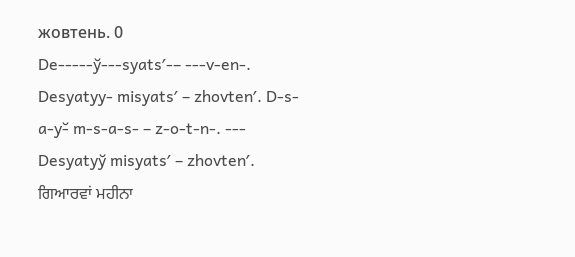жовтень. 0
De-----y̆---syatsʹ-– ---v-en-. Desyatyy- misyatsʹ – zhovtenʹ. D-s-a-y-̆ m-s-a-s- – z-o-t-n-. --- Desyatyy̆ misyatsʹ – zhovtenʹ.
ਗਿਆਰਵਾਂ ਮਹੀਨਾ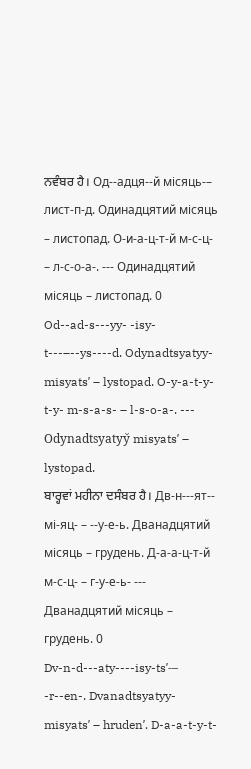ਨਵੰਬਰ ਹੈ। Од--адця--й місяць-– лист-п-д. Одинадцятий місяць – листопад. О-и-а-ц-т-й м-с-ц- – л-с-о-а-. --- Одинадцятий місяць – листопад. 0
Od--ad-s---yy- -isy-t---–--ys----d. Odynadtsyatyy- misyatsʹ – lystopad. O-y-a-t-y-t-y- m-s-a-s- – l-s-o-a-. --- Odynadtsyatyy̆ misyatsʹ – lystopad.
ਬਾਰ੍ਹਵਾਂ ਮਹੀਨਾ ਦਸੰਬਰ ਹੈ। Дв-н---ят-- мі-яц- – --у-е-ь. Дванадцятий місяць – грудень. Д-а-а-ц-т-й м-с-ц- – г-у-е-ь- --- Дванадцятий місяць – грудень. 0
Dv-n-d---aty----isy-tsʹ-– -r--en-. Dvanadtsyatyy- misyatsʹ – hrudenʹ. D-a-a-t-y-t-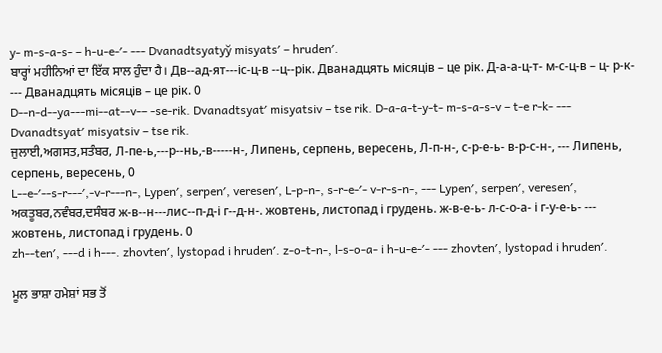y- m-s-a-s- – h-u-e-ʹ- --- Dvanadtsyatyy̆ misyatsʹ – hrudenʹ.
ਬਾਰ੍ਹਾਂ ਮਹੀਨਿਆਂ ਦਾ ਇੱਕ ਸਾਲ ਹੁੰਦਾ ਹੈ। Дв--ад-ят---іс-ц-в --ц--рік. Дванадцять місяців – це рік. Д-а-а-ц-т- м-с-ц-в – ц- р-к- --- Дванадцять місяців – це рік. 0
D--n-d--ya---mi--at--v-– -se-rik. Dvanadtsyatʹ misyatsiv – tse rik. D-a-a-t-y-t- m-s-a-s-v – t-e r-k- --- Dvanadtsyatʹ misyatsiv – tse rik.
ਜੁਲਾਈ,ਅਗਸਤ,ਸਤੰਬਰ, Л-пе-ь,---р--нь,-в-----н-, Липень, серпень, вересень, Л-п-н-, с-р-е-ь- в-р-с-н-, --- Липень, серпень, вересень, 0
L--e-ʹ--s-r---ʹ,-v-r---n-, Lypenʹ, serpenʹ, veresenʹ, L-p-n-, s-r-e-ʹ- v-r-s-n-, --- Lypenʹ, serpenʹ, veresenʹ,
ਅਕਤੂਬਰ,ਨਵੰਬਰ,ਦਸੰਬਰ ж-в--н---лис--п-д-і г--д-н-. жовтень, листопад і грудень. ж-в-е-ь- л-с-о-а- і г-у-е-ь- --- жовтень, листопад і грудень. 0
zh--tenʹ, ---d i h---. zhovtenʹ, lystopad i hrudenʹ. z-o-t-n-, l-s-o-a- i h-u-e-ʹ- --- zhovtenʹ, lystopad i hrudenʹ.

ਮੂਲ ਭਾਸ਼ਾ ਹਮੇਸ਼ਾਂ ਸਭ ਤੋਂ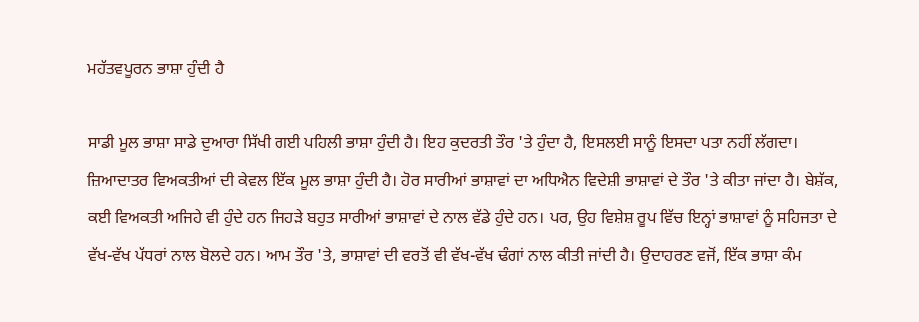ਮਹੱਤਵਪੂਰਨ ਭਾਸ਼ਾ ਹੁੰਦੀ ਹੈ

ਸਾਡੀ ਮੂਲ ਭਾਸ਼ਾ ਸਾਡੇ ਦੁਆਰਾ ਸਿੱਖੀ ਗਈ ਪਹਿਲੀ ਭਾਸ਼ਾ ਹੁੰਦੀ ਹੈ। ਇਹ ਕੁਦਰਤੀ ਤੌਰ 'ਤੇ ਹੁੰਦਾ ਹੈ, ਇਸਲਈ ਸਾਨੂੰ ਇਸਦਾ ਪਤਾ ਨਹੀਂ ਲੱਗਦਾ। ਜ਼ਿਆਦਾਤਰ ਵਿਅਕਤੀਆਂ ਦੀ ਕੇਵਲ ਇੱਕ ਮੂਲ ਭਾਸ਼ਾ ਹੁੰਦੀ ਹੈ। ਹੋਰ ਸਾਰੀਆਂ ਭਾਸ਼ਾਵਾਂ ਦਾ ਅਧਿਐਨ ਵਿਦੇਸ਼ੀ ਭਾਸ਼ਾਵਾਂ ਦੇ ਤੌਰ 'ਤੇ ਕੀਤਾ ਜਾਂਦਾ ਹੈ। ਬੇਸ਼ੱਕ, ਕਈ ਵਿਅਕਤੀ ਅਜਿਹੇ ਵੀ ਹੁੰਦੇ ਹਨ ਜਿਹੜੇ ਬਹੁਤ ਸਾਰੀਆਂ ਭਾਸ਼ਾਵਾਂ ਦੇ ਨਾਲ ਵੱਡੇ ਹੁੰਦੇ ਹਨ। ਪਰ, ਉਹ ਵਿਸ਼ੇਸ਼ ਰੂਪ ਵਿੱਚ ਇਨ੍ਹਾਂ ਭਾਸ਼ਾਵਾਂ ਨੂੰ ਸਹਿਜਤਾ ਦੇ ਵੱਖ-ਵੱਖ ਪੱਧਰਾਂ ਨਾਲ ਬੋਲਦੇ ਹਨ। ਆਮ ਤੌਰ 'ਤੇ, ਭਾਸ਼ਾਵਾਂ ਦੀ ਵਰਤੋਂ ਵੀ ਵੱਖ-ਵੱਖ ਢੰਗਾਂ ਨਾਲ ਕੀਤੀ ਜਾਂਦੀ ਹੈ। ਉਦਾਹਰਣ ਵਜੋਂ, ਇੱਕ ਭਾਸ਼ਾ ਕੰਮ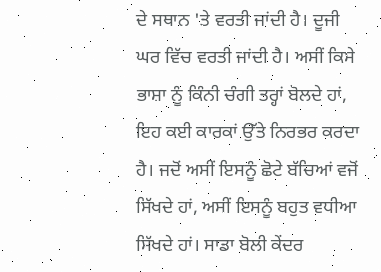ਦੇ ਸਥਾਨ 'ਤੇ ਵਰਤੀ ਜਾਂਦੀ ਹੈ। ਦੂਜੀ ਘਰ ਵਿੱਚ ਵਰਤੀ ਜਾਂਦੀ ਹੈ। ਅਸੀਂ ਕਿਸੇ ਭਾਸ਼ਾ ਨੂੰ ਕਿੰਨੀ ਚੰਗੀ ਤਰ੍ਹਾਂ ਬੋਲਦੇ ਹਾਂ, ਇਹ ਕਈ ਕਾਰਕਾਂ ਉੱਤੇ ਨਿਰਭਰ ਕਰਦਾ ਹੈ। ਜਦੋਂ ਅਸੀਂ ਇਸਨੂੰ ਛੋਟੇ ਬੱਚਿਆਂ ਵਜੋਂ ਸਿੱਖਦੇ ਹਾਂ, ਅਸੀਂ ਇਸਨੂੰ ਬਹੁਤ ਵਧੀਆ ਸਿੱਖਦੇ ਹਾਂ। ਸਾਡਾ ਬੋਲੀ ਕੇਂਦਰ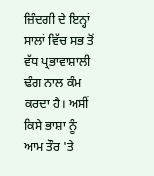ਜ਼ਿੰਦਗੀ ਦੇ ਇਨ੍ਹਾਂ ਸਾਲਾਂ ਵਿੱਚ ਸਭ ਤੋਂ ਵੱਧ ਪ੍ਰਭਾਵਾਸ਼ਾਲੀ ਢੰਗ ਨਾਲ ਕੰਮ ਕਰਦਾ ਹੈ। ਅਸੀਂ ਕਿਸੇ ਭਾਸ਼ਾ ਨੂੰ ਆਮ ਤੌਰ 'ਤੇ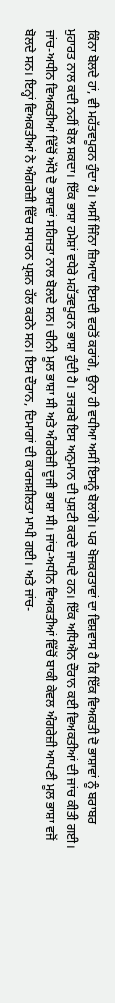ਕਿੰਨਾ ਬੋਲਦੇ ਹਾਂ, ਵੀ ਮਹੱਤਵਪੂਰਨ ਹੁੰਦਾ ਹੈ। ਅਸੀਂ ਜਿੰਨਾ ਜ਼ਿਆਦਾ ਇਸਦੀ ਵਰਤੋਂ ਕਰਾਂਗੇ, ਉਨਾ ਹੀ ਵਧੀਆ ਅਸੀਂ ਇਸਨੂੰ ਬੋਲਾਂਗੇ। ਪਰ ਖੋਜਕਰਤਾਵਾਂ ਦਾ ਵਿਸ਼ਵਾਸ ਹੈ ਕਿ ਇੱਕ ਵਿਅਕਤੀ ਦੋ ਭਾਸ਼ਾਵਾਂ ਨੂੰ ਬਰਾਬਰ ਮੁਹਾਰਤ ਨਾਲ ਕਦੀ ਨਹੀਂ ਬੋਲ ਸਕਦਾ। ਇੱਕ ਭਾਸ਼ਾ ਹਮੇਸ਼ਾਂ ਵਧੇਰੇ ਮਹੱਤਵਪੂਰਨ ਭਾਸ਼ਾ ਹੁੰਦੀ ਹੈ। ਤਜਰਬੇ ਇਸ ਅਨੁਮਾਨ ਦੀ ਪੁਸ਼ਟੀ ਕਰਦੇ ਜਾਪਦੇ ਹਨ। ਇੱਕ ਅਧਿਐਨ ਦੌਰਾਨ ਕਈ ਵਿਅਕਤੀਆਂ ਦੀ ਜਾਂਚ ਕੀਤੀ ਗਈ। ਜਾਂਚ-ਅਧੀਨ ਵਿਅਕਤੀਆਂ ਵਿੱਚੋਂ ਅੱਧੇ ਦੋ ਭਾਸ਼ਾਵਾਂ ਸਹਿਜਤਾ ਨਾਲ ਬੋਲਦੇ ਸਨ। ਚੀਨੀ ਮੂਲ ਭਾਸ਼ਾ ਸੀ ਅਤੇ ਅੰਗਰੇਜ਼ੀ ਦੂਜੀ ਭਾਸ਼ਾ ਸੀ। ਜਾਂਚ-ਅਧੀਨ ਵਿਅਕਤੀਆਂ ਵਿੱਚੋਂ ਬਾਕੀ ਕੇਵਲ ਅੰਗਰੇਜ਼ੀ ਆਪਣੀ ਮੂਲ ਭਾਸ਼ਾ ਵਜੋਂ ਬੋਲਦੇ ਸਨ। ਇਨ੍ਹਾਂ ਵਿਅਕਤੀਆਂ ਨੇ ਅੰਗਰੇਜ਼ੀ ਵਿੱਚ ਸਧਾਰਨ ਪ੍ਰਸ਼ਨ ਹੱਲ ਕਰਨੇ ਸਨ। ਇਸ ਦੌਰਾਨ, ਦਿਮਾਗਾਂ ਦੀ ਕਾਰਜਸ਼ੀਲਤਾ ਮਾਪੀ ਗਈ। ਅਤੇ ਜਾਂਚ-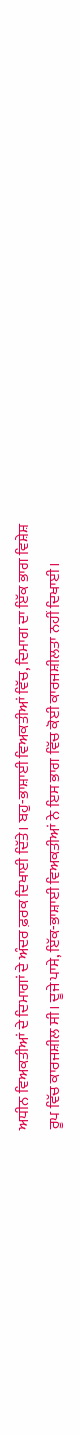ਅਧੀਨ ਵਿਅਕਤੀਆਂ ਦੇ ਦਿਮਾਗਾਂ ਦੇ ਅੰਦਰ ਫ਼ਰਕ ਦਿਖਾਈ ਦਿੱਤੇ। ਬਹੁ-ਭਾਸ਼ਾਈ ਵਿਅਕਤੀਆਂ ਵਿੱਚ, ਦਿਮਾਗ ਦਾ ਇੱਕ ਭਾਗ ਵਿਸ਼ੇਸ਼ ਰੂਪ ਵਿੱਚ ਕਾਰਜਸ਼ੀਲ ਸੀ। ਦੂਜੇ ਪਾਸੇ, ਇੱਕ-ਭਾਸ਼ਾਈ ਵਿਅਕਤੀਆਂ ਨੇ ਇਸ ਭਾਗ ਵਿੱਚ ਕੋਈ ਕਾਰਜਸ਼ੀਲਤਾ ਨਹੀਂ ਦਿਖਾਈ।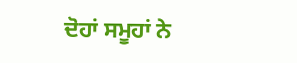ਦੋਹਾਂ ਸਮੂਹਾਂ ਨੇ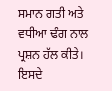ਸਮਾਨ ਗਤੀ ਅਤੇ ਵਧੀਆ ਢੰਗ ਨਾਲ ਪ੍ਰਸ਼ਨ ਹੱਲ ਕੀਤੇ। ਇਸਦੇ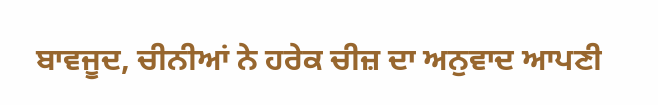ਬਾਵਜੂਦ, ਚੀਨੀਆਂ ਨੇ ਹਰੇਕ ਚੀਜ਼ ਦਾ ਅਨੁਵਾਦ ਆਪਣੀ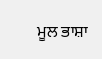ਮੂਲ ਭਾਸ਼ਾ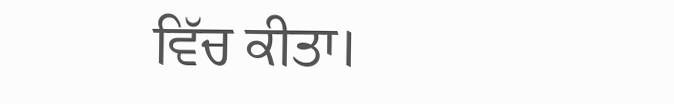ਵਿੱਚ ਕੀਤਾ।